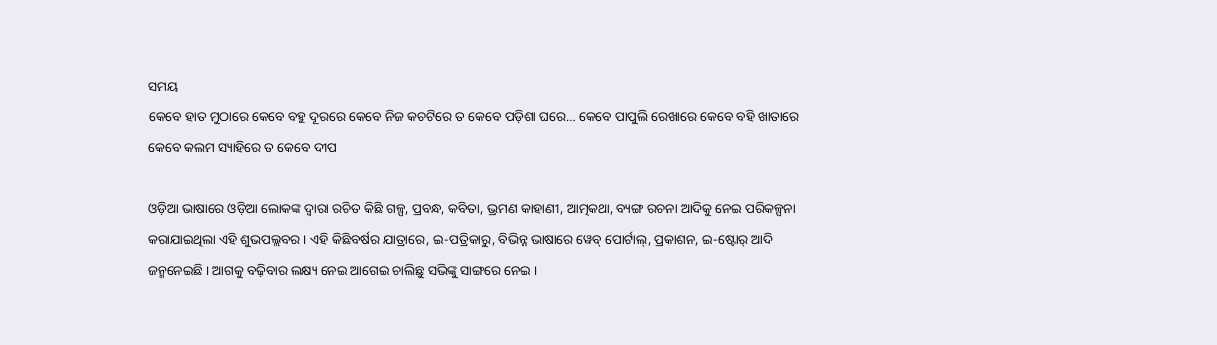ସମୟ
କେବେ ହାତ ମୁଠାରେ କେବେ ବହୁ ଦୂରରେ କେବେ ନିଜ କଚଟିରେ ତ କେବେ ପଡ଼ିଶା ଘରେ… କେବେ ପାପୁଲି ରେଖାରେ କେବେ ବହି ଖାତାରେ କେବେ କଲମ ସ୍ୟାହିରେ ତ କେବେ ଦୀପ

ଓଡ଼ିଆ ଭାଷାରେ ଓଡ଼ିଆ ଲୋକଙ୍କ ଦ୍ୱାରା ରଚିତ କିଛି ଗଳ୍ପ, ପ୍ରବନ୍ଧ, କବିତା, ଭ୍ରମଣ କାହାଣୀ, ଆତ୍ମକଥା, ବ୍ୟଙ୍ଗ ରଚନା ଆଦିକୁ ନେଇ ପରିକଳ୍ପନା କରାଯାଇଥିଲା ଏହି ଶୁଭପଲ୍ଲବର । ଏହି କିଛିବର୍ଷର ଯାତ୍ରାରେ, ଇ-ପତ୍ରିକାରୁ, ବିଭିନ୍ନ ଭାଷାରେ ୱେବ୍ ପୋର୍ଟାଲ୍, ପ୍ରକାଶନ, ଇ-ଷ୍ଟୋର୍ ଆଦି ଜନ୍ମନେଇଛି । ଆଗକୁ ବଢ଼ିବାର ଲକ୍ଷ୍ୟ ନେଇ ଆଗେଇ ଚାଲିଛୁ ସଭିଙ୍କୁ ସାଙ୍ଗରେ ନେଇ ।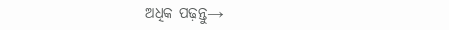ଅଧିକ ପଢ଼ନ୍ତୁ→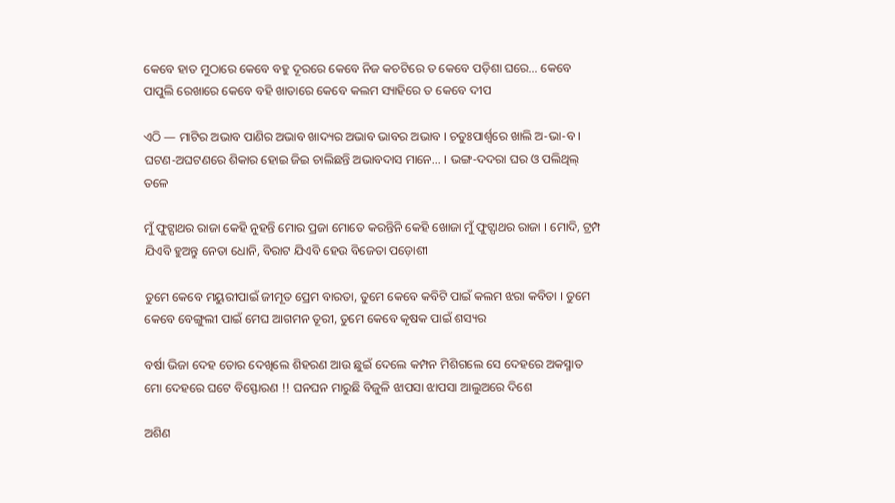କେବେ ହାତ ମୁଠାରେ କେବେ ବହୁ ଦୂରରେ କେବେ ନିଜ କଚଟିରେ ତ କେବେ ପଡ଼ିଶା ଘରେ… କେବେ ପାପୁଲି ରେଖାରେ କେବେ ବହି ଖାତାରେ କେବେ କଲମ ସ୍ୟାହିରେ ତ କେବେ ଦୀପ

ଏଠି — ମାଟିର ଅଭାବ ପାଣିର ଅଭାବ ଖାଦ୍ୟର ଅଭାବ ଭାବର ଅଭାବ । ଚତୁଃପାର୍ଶ୍ୱରେ ଖାଲି ଅ-ଭା-ବ । ଘଟଣ-ଅଘଟଣରେ ଶିକାର ହୋଇ ଜିଇ ଚାଲିଛନ୍ତି ଅଭାବଦାସ ମାନେ… । ଭଙ୍ଗ-ଦଦରା ଘର ଓ ପଲିଥିଲ୍ ତଳେ

ମୁଁ ଫୁଟ୍ପାଥର ରାଜା କେହି ନୁହନ୍ତି ମୋର ପ୍ରଜା ମୋତେ କରନ୍ତିନି କେହି ଖୋଜା ମୁଁ ଫୁଟ୍ପାଥର ରାଜା । ମୋଦି, ଟ୍ରମ୍ପ ଯିଏବି ହୁଅନ୍ତୁ ନେତା ଧୋନି, ବିରାଟ ଯିଏବି ହେଉ ବିଜେତା ପଡ଼ୋଶୀ

ତୁମେ କେବେ ମୟୁରୀପାଇଁ ଜୀମୂତ ପ୍ରେମ ବାରତା, ତୁମେ କେବେ କବିଟି ପାଇଁ କଲମ ଝରା କବିତା । ତୁମେ କେବେ ବେଙ୍ଗୁଲୀ ପାଇଁ ମେଘ ଆଗମନ ତୂରୀ, ତୁମେ କେବେ କୃଷକ ପାଇଁ ଶସ୍ୟର

ବର୍ଷା ଭିଜା ଦେହ ତୋର ଦେଖିଲେ ଶିହରଣ ଆଉ ଛୁଇଁ ଦେଲେ କମ୍ପନ ମିଶିଗଲେ ସେ ଦେହରେ ଅକସ୍ମାତ ମୋ ଦେହରେ ଘଟେ ବିସ୍ଫୋରଣ !! ଘନଘନ ମାରୁଛି ବିଜୁଳି ଝାପସା ଝାପସା ଆଲୁଅରେ ଦିଶେ

ଅଶିଣ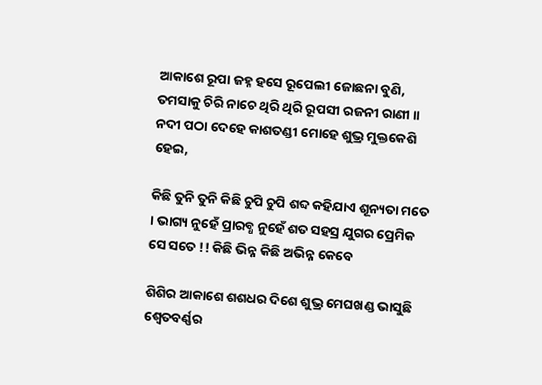ଆକାଶେ ରୂପା ଜହ୍ନ ହସେ ରୂପେଲୀ ଜୋଛନା ବୁଣି, ତମସାକୁ ଚିରି ନାଚେ ଥିରି ଥିରି ରୂପସୀ ରଜନୀ ରାଣୀ ॥ ନଦୀ ପଠା ଦେହେ କାଶତଣ୍ଡୀ ମୋହେ ଶୁଭ୍ର ମୁକ୍ତକେଶି ହେଇ,

କିଛି ତୁନି ତୁନି କିଛି ଚୁପି ଚୁପି ଶବ୍ଦ କହିଯାଏ ଶୂନ୍ୟତା ମତେ । ଭାଗ୍ୟ ନୁହେଁ ପ୍ରାରବ୍ଧ ନୁହେଁ ଶତ ସହସ୍ର ଯୁଗର ପ୍ରେମିକ ସେ ସତେ !! କିଛି ଭିନ୍ନ କିଛି ଅଭିନ୍ନ କେବେ

ଶିଶିର ଆକାଶେ ଶଶଧର ଦିଶେ ଶୁଭ୍ର ମେଘଖଣ୍ଡ ଭାସୁଛି ଶ୍ୱେତବର୍ଣ୍ଣର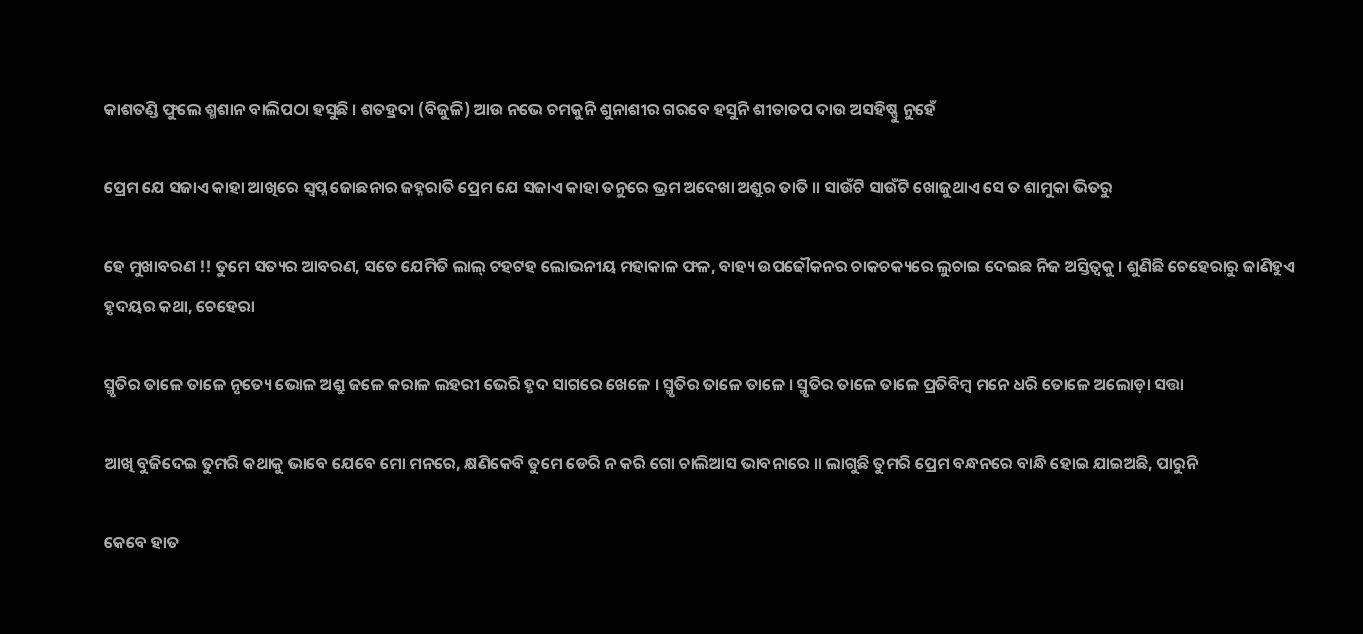କାଶତଣ୍ଡି ଫୁଲେ ଶ୍ମଶାନ ବାଲିପଠା ହସୁଛି । ଶତହ୍ରଦା (ବିଜୁଳି) ଆଉ ନଭେ ଚମକୁନି ଶୁନାଶୀର ଗରବେ ହସୁନି ଶୀତାତପ ଦାଉ ଅସହିଷ୍ଣୁ ନୁହେଁ

ପ୍ରେମ ଯେ ସଜାଏ କାହା ଆଖିରେ ସ୍ୱପ୍ନ ଜୋଛନାର ଜହ୍ନରାତି ପ୍ରେମ ଯେ ସଜାଏ କାହା ତନୁରେ ଭ୍ରମ ଅଦେଖା ଅଶ୍ରୁର ତାତି ॥ ସାଉଁଟି ସାଉଁଟି ଖୋଜୁଥାଏ ସେ ତ ଶାମୁକା ଭିତରୁ

ହେ ମୁଖାବରଣ !! ତୁମେ ସତ୍ୟର ଆବରଣ, ସତେ ଯେମିତି ଲାଲ୍ ଟହଟହ ଲୋଭନୀୟ ମହାକାଳ ଫଳ, ବାହ୍ୟ ଉପଢୌକନର ଚାକଚକ୍ୟରେ ଲୁଚାଇ ଦେଇଛ ନିଜ ଅସ୍ତିତ୍ୱକୁ । ଶୁଣିଛି ଚେହେରାରୁ ଜାଣିହୁଏ ହୃଦୟର କଥା, ଚେହେରା

ସ୍ମୃତିର ତାଳେ ତାଳେ ନୃତ୍ୟେ ଭୋଳ ଅଶ୍ରୁ ଜଳେ କରାଳ ଲହରୀ ଭେରି ହୃଦ ସାଗରେ ଖେଳେ । ସ୍ମୃତିର ତାଳେ ତାଳେ । ସ୍ମୃତିର ତାଳେ ତାଳେ ପ୍ରତିବିମ୍ବ ମନେ ଧରି ତୋଳେ ଅଲୋଡ଼ା ସତ୍ତା

ଆଖି ବୁଜିଦେଇ ତୁମରି କଥାକୁ ଭାବେ ଯେବେ ମୋ ମନରେ, କ୍ଷଣିକେବି ତୁମେ ଡେରି ନ କରି ଗୋ ଚାଲିଆସ ଭାବନାରେ ॥ ଲାଗୁଛି ତୁମରି ପ୍ରେମ ବନ୍ଧନରେ ବାନ୍ଧି ହୋଇ ଯାଇଅଛି, ପାରୁନି

କେବେ ହାତ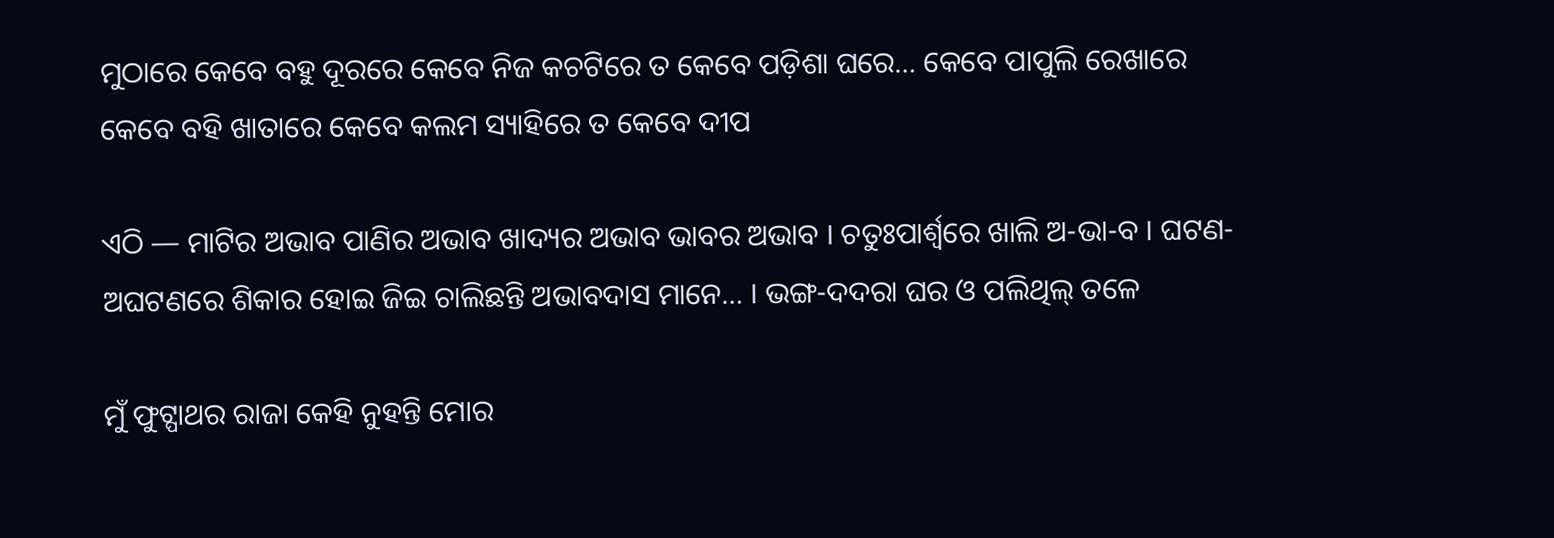ମୁଠାରେ କେବେ ବହୁ ଦୂରରେ କେବେ ନିଜ କଚଟିରେ ତ କେବେ ପଡ଼ିଶା ଘରେ… କେବେ ପାପୁଲି ରେଖାରେ କେବେ ବହି ଖାତାରେ କେବେ କଲମ ସ୍ୟାହିରେ ତ କେବେ ଦୀପ

ଏଠି — ମାଟିର ଅଭାବ ପାଣିର ଅଭାବ ଖାଦ୍ୟର ଅଭାବ ଭାବର ଅଭାବ । ଚତୁଃପାର୍ଶ୍ୱରେ ଖାଲି ଅ-ଭା-ବ । ଘଟଣ-ଅଘଟଣରେ ଶିକାର ହୋଇ ଜିଇ ଚାଲିଛନ୍ତି ଅଭାବଦାସ ମାନେ… । ଭଙ୍ଗ-ଦଦରା ଘର ଓ ପଲିଥିଲ୍ ତଳେ

ମୁଁ ଫୁଟ୍ପାଥର ରାଜା କେହି ନୁହନ୍ତି ମୋର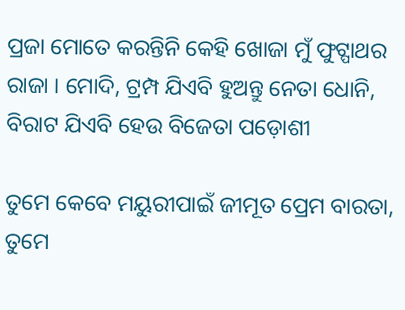ପ୍ରଜା ମୋତେ କରନ୍ତିନି କେହି ଖୋଜା ମୁଁ ଫୁଟ୍ପାଥର ରାଜା । ମୋଦି, ଟ୍ରମ୍ପ ଯିଏବି ହୁଅନ୍ତୁ ନେତା ଧୋନି, ବିରାଟ ଯିଏବି ହେଉ ବିଜେତା ପଡ଼ୋଶୀ

ତୁମେ କେବେ ମୟୁରୀପାଇଁ ଜୀମୂତ ପ୍ରେମ ବାରତା, ତୁମେ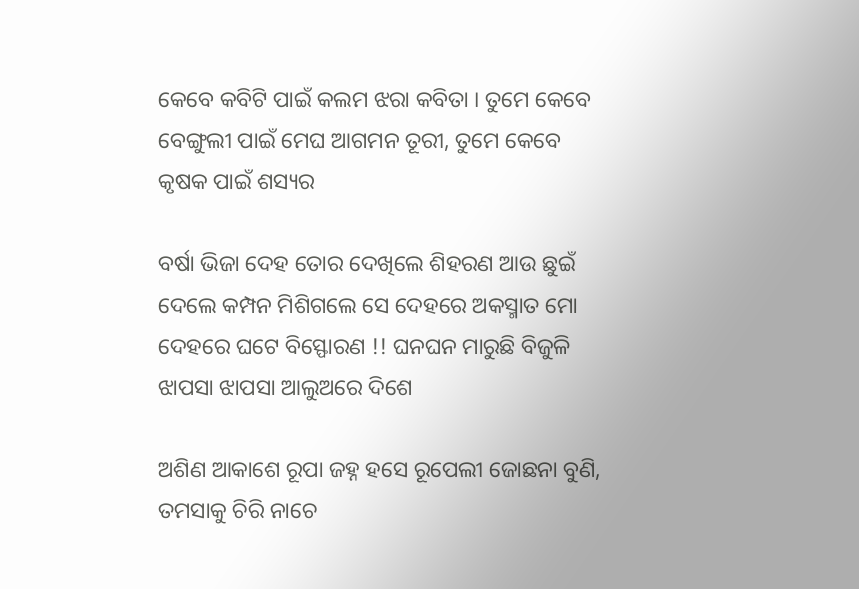କେବେ କବିଟି ପାଇଁ କଲମ ଝରା କବିତା । ତୁମେ କେବେ ବେଙ୍ଗୁଲୀ ପାଇଁ ମେଘ ଆଗମନ ତୂରୀ, ତୁମେ କେବେ କୃଷକ ପାଇଁ ଶସ୍ୟର

ବର୍ଷା ଭିଜା ଦେହ ତୋର ଦେଖିଲେ ଶିହରଣ ଆଉ ଛୁଇଁ ଦେଲେ କମ୍ପନ ମିଶିଗଲେ ସେ ଦେହରେ ଅକସ୍ମାତ ମୋ ଦେହରେ ଘଟେ ବିସ୍ଫୋରଣ !! ଘନଘନ ମାରୁଛି ବିଜୁଳି ଝାପସା ଝାପସା ଆଲୁଅରେ ଦିଶେ

ଅଶିଣ ଆକାଶେ ରୂପା ଜହ୍ନ ହସେ ରୂପେଲୀ ଜୋଛନା ବୁଣି, ତମସାକୁ ଚିରି ନାଚେ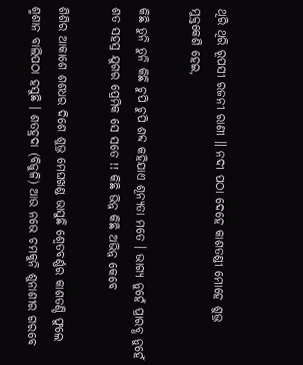ଥିରି ଥିରି ରୂପସୀ ରଜନୀ ରାଣୀ ॥ ନଦୀ ପଠା ଦେହେ କାଶତଣ୍ଡୀ ମୋହେ ଶୁଭ୍ର ମୁକ୍ତକେଶି ହେଇ,

କିଛି ତୁନି ତୁନି କିଛି ଚୁପି ଚୁପି ଶବ୍ଦ କହିଯାଏ ଶୂନ୍ୟତା ମତେ । ଭାଗ୍ୟ ନୁହେଁ ପ୍ରାରବ୍ଧ ନୁହେଁ ଶତ ସହସ୍ର ଯୁଗର ପ୍ରେମିକ ସେ ସତେ !! କିଛି ଭିନ୍ନ କିଛି ଅଭିନ୍ନ କେବେ

ଶିଶିର ଆକାଶେ ଶଶଧର ଦିଶେ ଶୁଭ୍ର ମେଘଖଣ୍ଡ ଭାସୁଛି ଶ୍ୱେତବର୍ଣ୍ଣର କାଶତଣ୍ଡି ଫୁଲେ ଶ୍ମଶାନ ବାଲିପଠା ହସୁଛି । ଶତହ୍ରଦା (ବିଜୁଳି) ଆଉ ନଭେ ଚମକୁନି ଶୁନାଶୀର ଗରବେ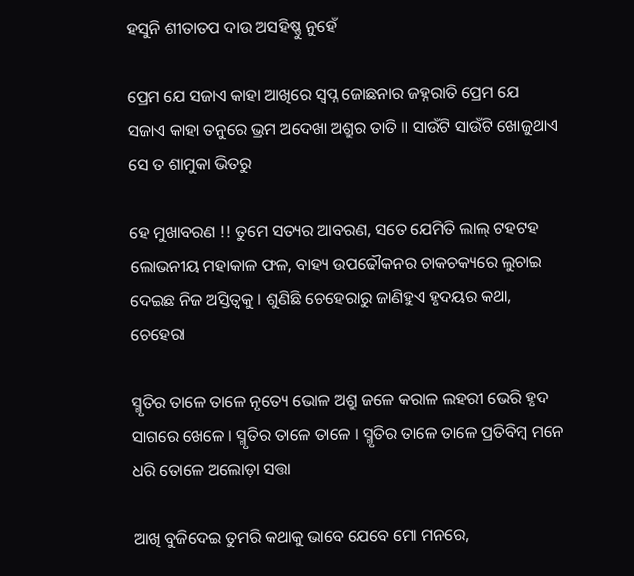ହସୁନି ଶୀତାତପ ଦାଉ ଅସହିଷ୍ଣୁ ନୁହେଁ

ପ୍ରେମ ଯେ ସଜାଏ କାହା ଆଖିରେ ସ୍ୱପ୍ନ ଜୋଛନାର ଜହ୍ନରାତି ପ୍ରେମ ଯେ ସଜାଏ କାହା ତନୁରେ ଭ୍ରମ ଅଦେଖା ଅଶ୍ରୁର ତାତି ॥ ସାଉଁଟି ସାଉଁଟି ଖୋଜୁଥାଏ ସେ ତ ଶାମୁକା ଭିତରୁ

ହେ ମୁଖାବରଣ !! ତୁମେ ସତ୍ୟର ଆବରଣ, ସତେ ଯେମିତି ଲାଲ୍ ଟହଟହ ଲୋଭନୀୟ ମହାକାଳ ଫଳ, ବାହ୍ୟ ଉପଢୌକନର ଚାକଚକ୍ୟରେ ଲୁଚାଇ ଦେଇଛ ନିଜ ଅସ୍ତିତ୍ୱକୁ । ଶୁଣିଛି ଚେହେରାରୁ ଜାଣିହୁଏ ହୃଦୟର କଥା, ଚେହେରା

ସ୍ମୃତିର ତାଳେ ତାଳେ ନୃତ୍ୟେ ଭୋଳ ଅଶ୍ରୁ ଜଳେ କରାଳ ଲହରୀ ଭେରି ହୃଦ ସାଗରେ ଖେଳେ । ସ୍ମୃତିର ତାଳେ ତାଳେ । ସ୍ମୃତିର ତାଳେ ତାଳେ ପ୍ରତିବିମ୍ବ ମନେ ଧରି ତୋଳେ ଅଲୋଡ଼ା ସତ୍ତା

ଆଖି ବୁଜିଦେଇ ତୁମରି କଥାକୁ ଭାବେ ଯେବେ ମୋ ମନରେ,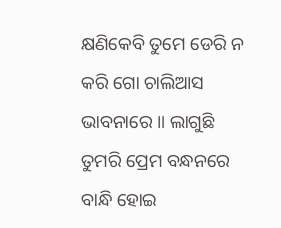କ୍ଷଣିକେବି ତୁମେ ଡେରି ନ କରି ଗୋ ଚାଲିଆସ ଭାବନାରେ ॥ ଲାଗୁଛି ତୁମରି ପ୍ରେମ ବନ୍ଧନରେ ବାନ୍ଧି ହୋଇ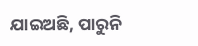ଯାଇଅଛି, ପାରୁନି